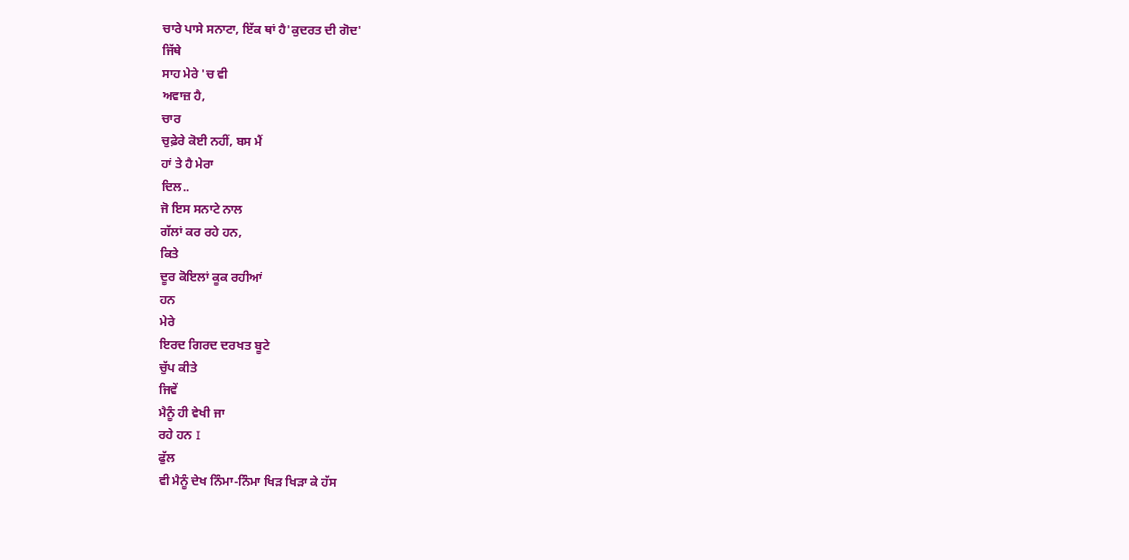ਚਾਰੇ ਪਾਸੇ ਸਨਾਟਾ, ਇੱਕ ਥਾਂ ਹੈ'ਕੁਦਰਤ ਦੀ ਗੋਦ'
ਜਿੱਥੇ
ਸਾਹ ਮੇਰੇ 'ਚ ਵੀ
ਅਵਾਜ਼ ਹੈ,
ਚਾਰ
ਚੁਫ਼ੇਰੇ ਕੋਈ ਨਹੀਂ, ਬਸ ਮੈਂ
ਹਾਂ ਤੇ ਹੈ ਮੇਰਾ
ਦਿਲ..
ਜੋ ਇਸ ਸਨਾਟੇ ਨਾਲ
ਗੱਲਾਂ ਕਰ ਰਹੇ ਹਨ,
ਕਿਤੇ
ਦੂਰ ਕੋਇਲਾਂ ਕੂਕ ਰਹੀਆਂ
ਹਨ
ਮੇਰੇ
ਇਰਦ ਗਿਰਦ ਦਰਖਤ ਬੂਟੇ
ਚੁੱਪ ਕੀਤੇ
ਜਿਵੇਂ
ਮੈਨੂੰ ਹੀ ਵੇਖੀ ਜਾ
ਰਹੇ ਹਨ I
ਫੁੱਲ
ਵੀ ਮੈਨੂੰ ਦੇਖ ਨਿੰਮਾ-ਨਿੰਮਾ ਖਿੜ ਖਿੜਾ ਕੇ ਹੱਸ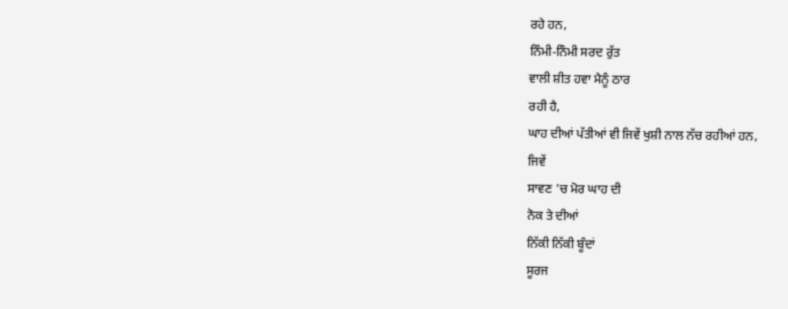ਰਹੇ ਹਨ,
ਨਿੰਮੀ-ਨਿੰਮੀ ਸਰਦ ਰੁੱਤ
ਵਾਲੀ ਸ਼ੀਤ ਹਵਾ ਮੈਨੂੰ ਠਾਰ
ਰਹੀ ਹੈ,
ਘਾਹ ਦੀਆਂ ਪੱਤੀਆਂ ਵੀ ਜਿਵੇਂ ਖੁਸ਼ੀ ਨਾਲ ਨੱਚ ਰਹੀਆਂ ਹਨ,
ਜਿਵੇਂ
ਸਾਵਣ 'ਚ ਮੋਰ ਘਾਹ ਦੀ
ਨੋਕ ਤੇ ਦੀਆਂ
ਨਿੱਕੀ ਨਿੱਕੀ ਬੂੰਦਾਂ
ਸੂਰਜ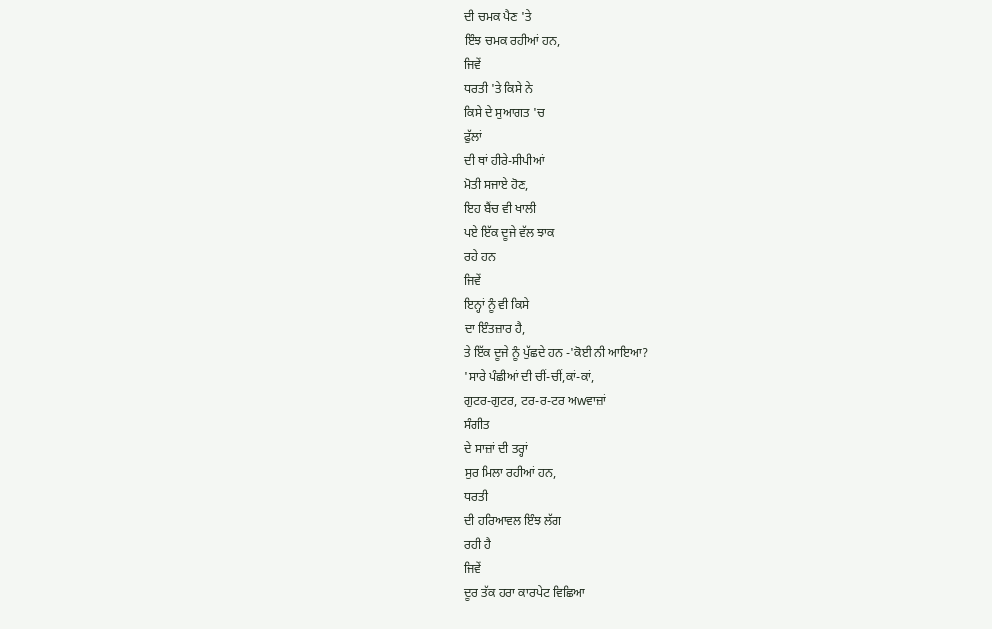ਦੀ ਚਮਕ ਪੈਣ 'ਤੇ
ਇੰਝ ਚਮਕ ਰਹੀਆਂ ਹਨ,
ਜਿਵੇਂ
ਧਰਤੀ 'ਤੇ ਕਿਸੇ ਨੇ
ਕਿਸੇ ਦੇ ਸੁਆਗਤ 'ਚ
ਫੁੱਲਾਂ
ਦੀ ਥਾਂ ਹੀਰੇ-ਸੀਪੀਆਂ
ਮੋਤੀ ਸਜਾਏ ਹੋਣ,
ਇਹ ਬੈਂਚ ਵੀ ਖਾਲੀ
ਪਏ ਇੱਕ ਦੂਜੇ ਵੱਲ ਝਾਕ
ਰਹੇ ਹਨ
ਜਿਵੇਂ
ਇਨ੍ਹਾਂ ਨੂੰ ਵੀ ਕਿਸੇ
ਦਾ ਇੰਤਜ਼ਾਰ ਹੈ,
ਤੇ ਇੱਕ ਦੂਜੇ ਨੂੰ ਪੁੱਛਦੇ ਹਨ -'ਕੋਈ ਨੀ ਆਇਆ?
'ਸਾਰੇ ਪੰਛੀਆਂ ਦੀ ਚੀਂ-ਚੀਂ,ਕਾਂ-ਕਾਂ,
ਗੁਟਰ-ਗੁਟਰ, ਟਰ-ਰ-ਟਰ ਅwਵਾਜ਼ਾਂ
ਸੰਗੀਤ
ਦੇ ਸਾਜ਼ਾਂ ਦੀ ਤਰ੍ਹਾਂ
ਸੁਰ ਮਿਲਾ ਰਹੀਆਂ ਹਨ,
ਧਰਤੀ
ਦੀ ਹਰਿਆਵਲ ਇੰਝ ਲੱਗ
ਰਹੀ ਹੈ
ਜਿਵੇਂ
ਦੂਰ ਤੱਕ ਹਰਾ ਕਾਰਪੇਟ ਵਿਛਿਆ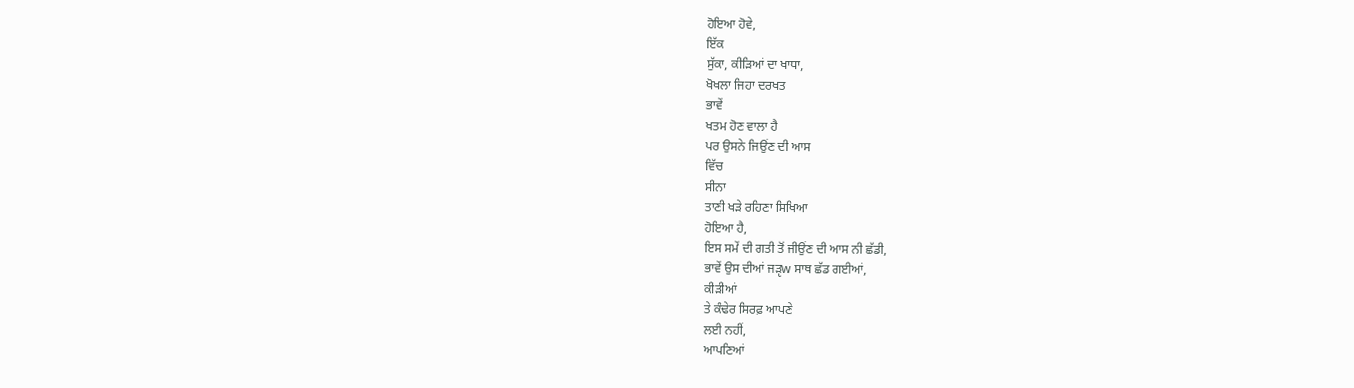ਹੋਇਆ ਹੋਵੇ,
ਇੱਕ
ਸੁੱਕਾ, ਕੀੜਿਆਂ ਦਾ ਖਾਧਾ,
ਖੋਖਲਾ ਜਿਹਾ ਦਰਖਤ
ਭਾਵੇਂ
ਖਤਮ ਹੋਣ ਵਾਲਾ ਹੈ
ਪਰ ਉਸਨੇ ਜਿਉਂਣ ਦੀ ਆਸ
ਵਿੱਚ
ਸੀਨਾ
ਤਾਣੀ ਖੜੇ ਰਹਿਣਾ ਸਿਖਿਆ
ਹੋਇਆ ਹੈ,
ਇਸ ਸਮੇਂ ਦੀ ਗਤੀ ਤੋਂ ਜੀਉਂਣ ਦੀ ਆਸ ਨੀ ਛੱਡੀ,
ਭਾਵੇਂ ਉਸ ਦੀਆਂ ਜੜੵw ਸਾਥ ਛੱਡ ਗਈਆਂ,
ਕੀੜੀਆਂ
ਤੇ ਕੰਢੇਰ ਸਿਰਫ਼ ਆਪਣੇ
ਲਈ ਨਹੀਂ,
ਆਪਣਿਆਂ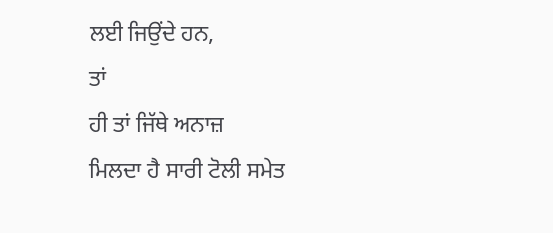ਲਈ ਜਿਉਂਦੇ ਹਨ,
ਤਾਂ
ਹੀ ਤਾਂ ਜਿੱਥੇ ਅਨਾਜ਼
ਮਿਲਦਾ ਹੈ ਸਾਰੀ ਟੋਲੀ ਸਮੇਤ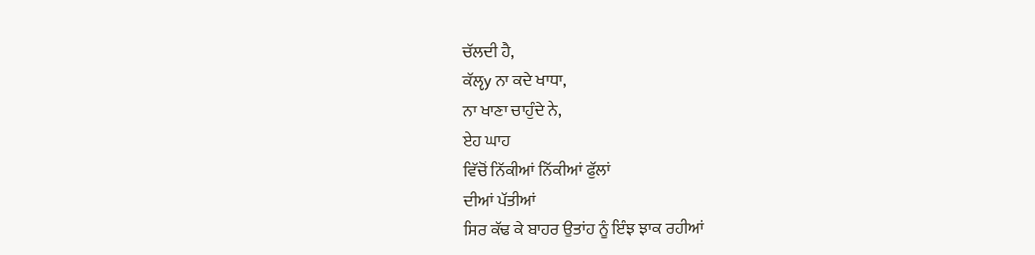ਚੱਲਦੀ ਹੈ,
ਕੱਲੵy ਨਾ ਕਦੇ ਖਾਧਾ,
ਨਾ ਖਾਣਾ ਚਾਹੁੰਦੇ ਨੇ,
ਏਹ ਘਾਹ
ਵਿੱਚੋਂ ਨਿੱਕੀਆਂ ਨਿੱਕੀਆਂ ਫੁੱਲਾਂ
ਦੀਆਂ ਪੱਤੀਆਂ
ਸਿਰ ਕੱਢ ਕੇ ਬਾਹਰ ਉਤਾਂਹ ਨੂੰ ਇੰਝ ਝਾਕ ਰਹੀਆਂ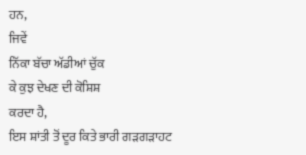ਹਨ,
ਜਿਵੇਂ
ਨਿੱਕਾ ਬੱਚਾ ਅੱਡੀਆਂ ਚੁੱਕ
ਕੇ ਕੁਝ ਦੇਖਣ ਦੀ ਕੋਸ਼ਿਸ਼
ਕਰਦਾ ਹੈ,
ਇਸ ਸ਼ਾਂਤੀ ਤੋਂ ਦੂਰ ਕਿਤੇ ਭਾਰੀ ਗੜਗੜਾਹਟ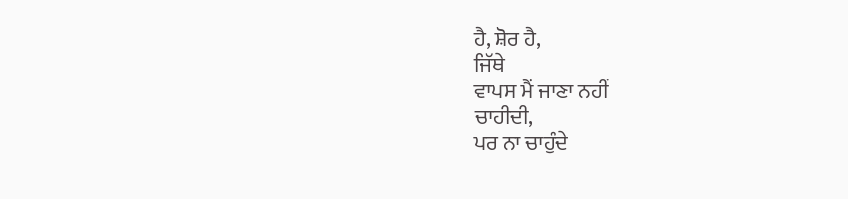ਹੈ, ਸ਼ੋਰ ਹੈ,
ਜਿੱਥੇ
ਵਾਪਸ ਮੈਂ ਜਾਣਾ ਨਹੀਂ
ਚਾਹੀਦੀ,
ਪਰ ਨਾ ਚਾਹੁੰਦੇ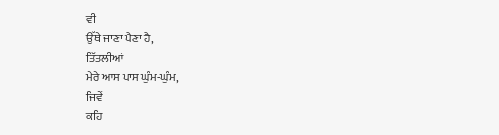ਵੀ
ਉੱਥੇ ਜਾਣਾ ਪੈਣਾ ਹੈ,
ਤਿੱਤਲੀਆਂ
ਮੇਰੇ ਆਸ ਪਾਸ ਘੁੰਮ-ਘੁੰਮ,
ਜਿਵੇਂ
ਕਹਿ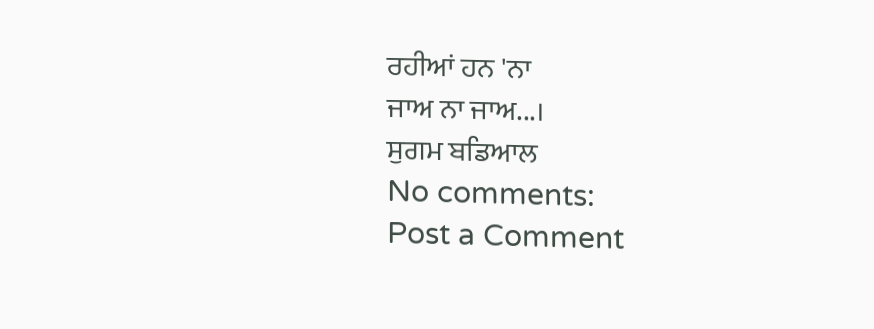ਰਹੀਆਂ ਹਨ 'ਨਾ
ਜਾਅ ਨਾ ਜਾਅ...।
ਸੁਗਮ ਬਡਿਆਲ
No comments:
Post a Comment